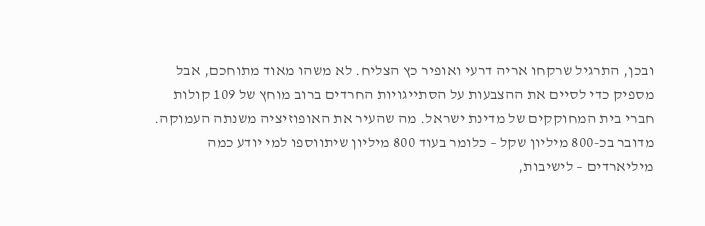ובכן, התרגיל שרקחו אריה דרעי ואופיר כץ הצליח. לא משהו מאוד מתוחכם, אבל מספיק כדי לסיים את ההצבעות על הסתייגויות החרדים ברוב מוחץ של 109 קולות חברי בית המחוקקים של מדינת ישראל. מה שהעיר את האופוזיציה משנתה העמוקה. מדובר בכ-800 מיליון שקל – כלומר בעוד 800 מיליון שיתווספו למי יודע כמה מיליארדים – לישיבות,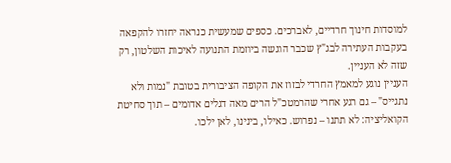למוסדות חינוך חרדיים, לאברכים. כספים שמעשית כנראה יחזרו להקפאה בעקבות העתירה לבג"ץ שכבר הוגשה ביוזמת התנועה לאיכות השלטון, רק שזה לא העניין.
העניין נוגע למאמץ החרדי לבזוז את הקופה הציבורית בטובת "נמות ולא נתגייס" – גם רגע אחרי שהרמטכ"ל הרים מאה דגלים אדומים – תוך סחיטת הקואליציה: לא תתנו – נפרוש. כאילו, בינינו, לאן ילכו.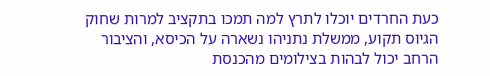כעת החרדים יוכלו לתרץ למה תמכו בתקציב למרות שחוק הגיוס תקוע, ממשלת נתניהו נשארה על הכיסא, והציבור הרחב יכול לבהות בצילומים מהכנסת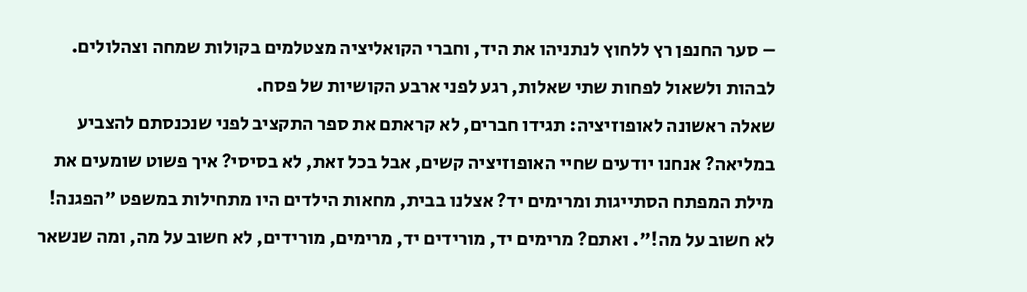– סער החנפן רץ ללחוץ לנתניהו את היד, וחברי הקואליציה מצטלמים בקולות שמחה וצהלולים. לבהות ולשאול לפחות שתי שאלות, רגע לפני ארבע הקושיות של פסח.
שאלה ראשונה לאופוזיציה: תגידו חברים, לא קראתם את ספר התקציב לפני שנכנסתם להצביע במליאה? אנחנו יודעים שחיי האופוזיציה קשים, אבל בכל זאת, לא בסיסי? איך פשוט שומעים את מילת המפתח הסתייגות ומרימים יד? אצלנו בבית, מחאות הילדים היו מתחילות במשפט "הפגנה! לא חשוב על מה!". ואתם? מרימים יד, מורידים יד, מרימים, מורידים, לא חשוב על מה, ומה שנשאר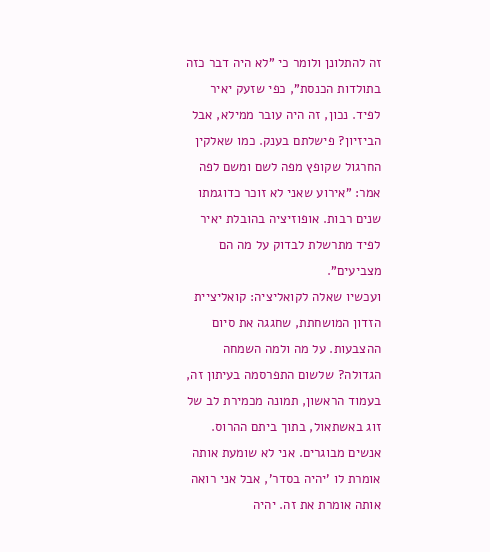זה להתלונן ולומר כי "לא היה דבר כזה בתולדות הכנסת", כפי שזעק יאיר לפיד. נכון, זה היה עובר ממילא, אבל הביזיון? פישלתם בענק. כמו שאלקין החרגול שקופץ מפה לשם ומשם לפה אמר: "אירוע שאני לא זוכר כדוגמתו שנים רבות. אופוזיציה בהובלת יאיר לפיד מתרשלת לבדוק על מה הם מצביעים".
ועכשיו שאלה לקואליציה: קואליציית הזדון המושחתת, שחגגה את סיום ההצבעות. על מה ולמה השמחה הגדולה? שלשום התפרסמה בעיתון זה, בעמוד הראשון, תמונה מכמירת לב של זוג באשתאול, בתוך ביתם ההרוס. אנשים מבוגרים. אני לא שומעת אותה אומרת לו 'יהיה בסדר', אבל אני רואה אותה אומרת את זה. יהיה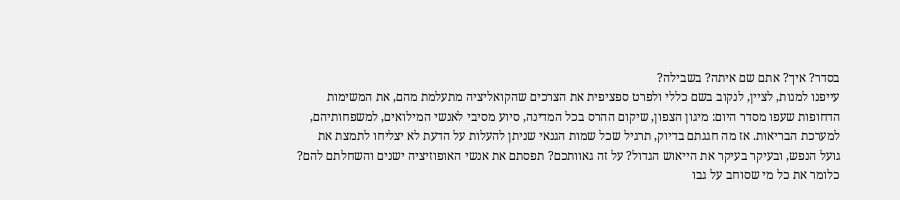בסדר? איך? אתם שם איתה? בשבילה?
עייפנו למנות, לציין, לנקוב בשם כללי ולפרט ספציפית את הצרכים שהקואליציה מתעלמת מהם, את המשימות הדחופות שעפו מסדר היום: מיגון הצפון, שיקום ההרס בכל המדינה, סיוע מסיבי לאנשי המילואים, למשפחותיהם, למערכת הבריאות. אז מה חגגתם בדיוק, תרגיל שכל שמות הגנאי שניתן להעלות על הדעת לא יצליחו לתמצת את גועל הנפש, ובעיקר בעיקר את הייאוש הגדול? על זה גאוותכם? תפסתם את אנשי האופוזיציה ישנים והשחלתם להם? כלומר את כל מי שסוחב על גבו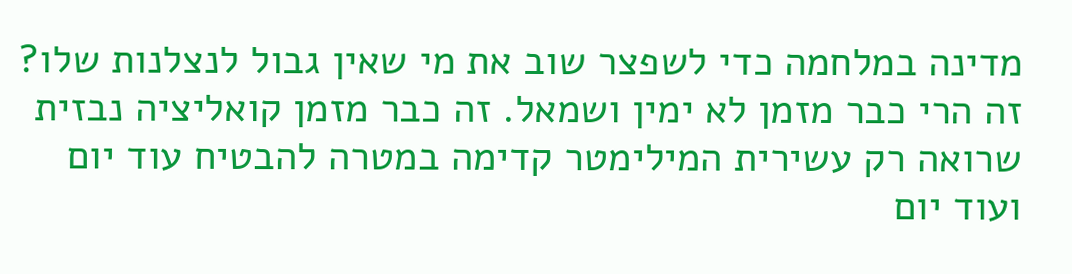מדינה במלחמה כדי לשפצר שוב את מי שאין גבול לנצלנות שלו?
זה הרי כבר מזמן לא ימין ושמאל. זה כבר מזמן קואליציה נבזית שרואה רק עשירית המילימטר קדימה במטרה להבטיח עוד יום ועוד יום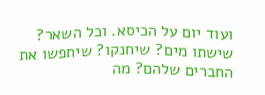ועוד יום על הכיסא. וכל השאר? שישתו מים? שיחנקו? שיחפשו את החברים שלהם? מה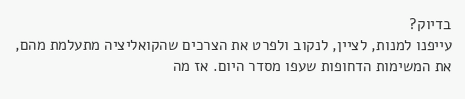בדיוק?
עייפנו למנות, לציין, לנקוב ולפרט את הצרכים שהקואליציה מתעלמת מהם, את המשימות הדחופות שעפו מסדר היום. אז מה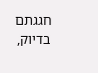חגגתם בדיוק,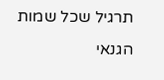תרגיל שכל שמות הגנאי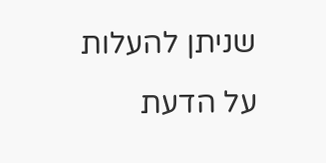שניתן להעלות על הדעת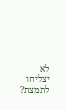לא יצליחו לתמצת?